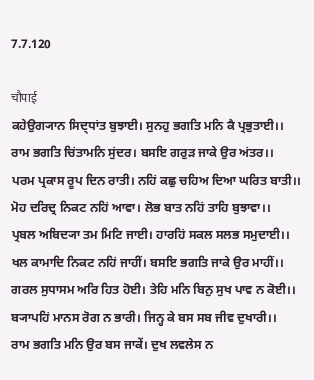7.7.120

चौपाई
ਕਹੇਉਗ੍ਯਾਨ ਸਿਦ੍ਧਾਂਤ ਬੁਝਾਈ। ਸੁਨਹੁ ਭਗਤਿ ਮਨਿ ਕੈ ਪ੍ਰਭੁਤਾਈ।।
ਰਾਮ ਭਗਤਿ ਚਿਂਤਾਮਨਿ ਸੁਂਦਰ। ਬਸਇ ਗਰੁਡ਼ ਜਾਕੇ ਉਰ ਅਂਤਰ।।
ਪਰਮ ਪ੍ਰਕਾਸ ਰੂਪ ਦਿਨ ਰਾਤੀ। ਨਹਿਂ ਕਛੁ ਚਹਿਅ ਦਿਆ ਘਰਿਤ ਬਾਤੀ।।
ਮੋਹ ਦਰਿਦ੍ਰ ਨਿਕਟ ਨਹਿਂ ਆਵਾ। ਲੋਭ ਬਾਤ ਨਹਿਂ ਤਾਹਿ ਬੁਝਾਵਾ।।
ਪ੍ਰਬਲ ਅਬਿਦ੍ਯਾ ਤਮ ਮਿਟਿ ਜਾਈ। ਹਾਰਹਿਂ ਸਕਲ ਸਲਭ ਸਮੁਦਾਈ।।
ਖਲ ਕਾਮਾਦਿ ਨਿਕਟ ਨਹਿਂ ਜਾਹੀਂ। ਬਸਇ ਭਗਤਿ ਜਾਕੇ ਉਰ ਮਾਹੀਂ।।
ਗਰਲ ਸੁਧਾਸਮ ਅਰਿ ਹਿਤ ਹੋਈ। ਤੇਹਿ ਮਨਿ ਬਿਨੁ ਸੁਖ ਪਾਵ ਨ ਕੋਈ।।
ਬ੍ਯਾਪਹਿਂ ਮਾਨਸ ਰੋਗ ਨ ਭਾਰੀ। ਜਿਨ੍ਹ ਕੇ ਬਸ ਸਬ ਜੀਵ ਦੁਖਾਰੀ।।
ਰਾਮ ਭਗਤਿ ਮਨਿ ਉਰ ਬਸ ਜਾਕੇਂ। ਦੁਖ ਲਵਲੇਸ ਨ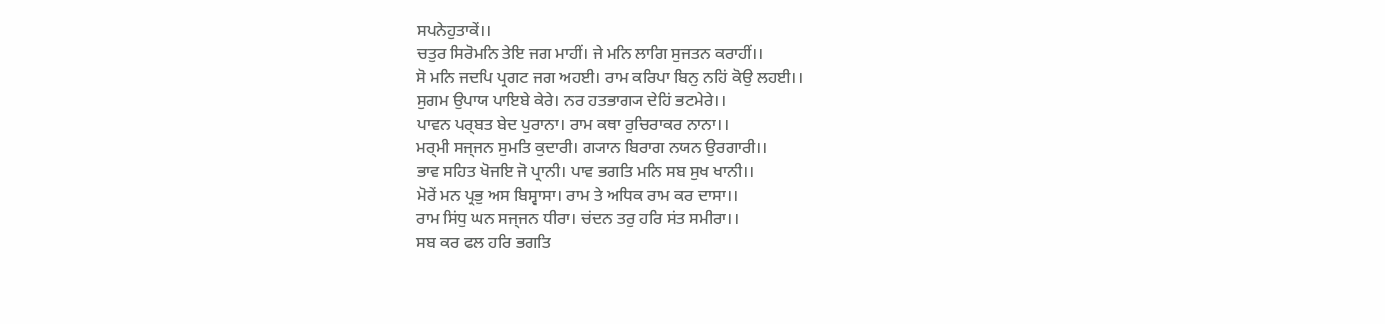ਸਪਨੇਹੁਤਾਕੇਂ।।
ਚਤੁਰ ਸਿਰੋਮਨਿ ਤੇਇ ਜਗ ਮਾਹੀਂ। ਜੇ ਮਨਿ ਲਾਗਿ ਸੁਜਤਨ ਕਰਾਹੀਂ।।
ਸੋ ਮਨਿ ਜਦਪਿ ਪ੍ਰਗਟ ਜਗ ਅਹਈ। ਰਾਮ ਕਰਿਪਾ ਬਿਨੁ ਨਹਿਂ ਕੋਉ ਲਹਈ।।
ਸੁਗਮ ਉਪਾਯ ਪਾਇਬੇ ਕੇਰੇ। ਨਰ ਹਤਭਾਗ੍ਯ ਦੇਹਿਂ ਭਟਮੇਰੇ।।
ਪਾਵਨ ਪਰ੍ਬਤ ਬੇਦ ਪੁਰਾਨਾ। ਰਾਮ ਕਥਾ ਰੁਚਿਰਾਕਰ ਨਾਨਾ।।
ਮਰ੍ਮੀ ਸਜ੍ਜਨ ਸੁਮਤਿ ਕੁਦਾਰੀ। ਗ੍ਯਾਨ ਬਿਰਾਗ ਨਯਨ ਉਰਗਾਰੀ।।
ਭਾਵ ਸਹਿਤ ਖੋਜਇ ਜੋ ਪ੍ਰਾਨੀ। ਪਾਵ ਭਗਤਿ ਮਨਿ ਸਬ ਸੁਖ ਖਾਨੀ।।
ਮੋਰੇਂ ਮਨ ਪ੍ਰਭੁ ਅਸ ਬਿਸ੍ਵਾਸਾ। ਰਾਮ ਤੇ ਅਧਿਕ ਰਾਮ ਕਰ ਦਾਸਾ।।
ਰਾਮ ਸਿਂਧੁ ਘਨ ਸਜ੍ਜਨ ਧੀਰਾ। ਚਂਦਨ ਤਰੁ ਹਰਿ ਸਂਤ ਸਮੀਰਾ।।
ਸਬ ਕਰ ਫਲ ਹਰਿ ਭਗਤਿ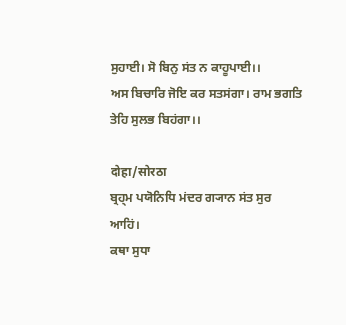ਸੁਹਾਈ। ਸੋ ਬਿਨੁ ਸਂਤ ਨ ਕਾਹੂਪਾਈ।।
ਅਸ ਬਿਚਾਰਿ ਜੋਇ ਕਰ ਸਤਸਂਗਾ। ਰਾਮ ਭਗਤਿ ਤੇਹਿ ਸੁਲਭ ਬਿਹਂਗਾ।।

दोहा/सोरठा
ਬ੍ਰਹ੍ਮ ਪਯੋਨਿਧਿ ਮਂਦਰ ਗ੍ਯਾਨ ਸਂਤ ਸੁਰ ਆਹਿਂ।
ਕਥਾ ਸੁਧਾ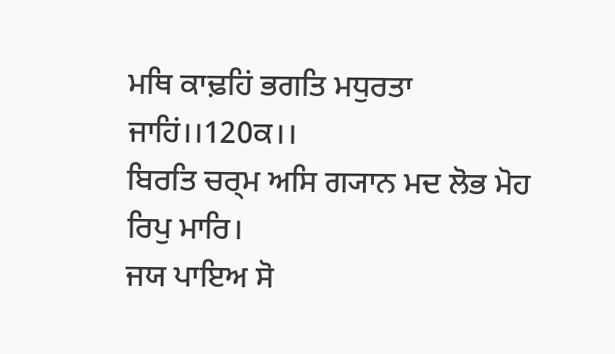ਮਥਿ ਕਾਢ਼ਹਿਂ ਭਗਤਿ ਮਧੁਰਤਾ ਜਾਹਿਂ।।120ਕ।।
ਬਿਰਤਿ ਚਰ੍ਮ ਅਸਿ ਗ੍ਯਾਨ ਮਦ ਲੋਭ ਮੋਹ ਰਿਪੁ ਮਾਰਿ।
ਜਯ ਪਾਇਅ ਸੋ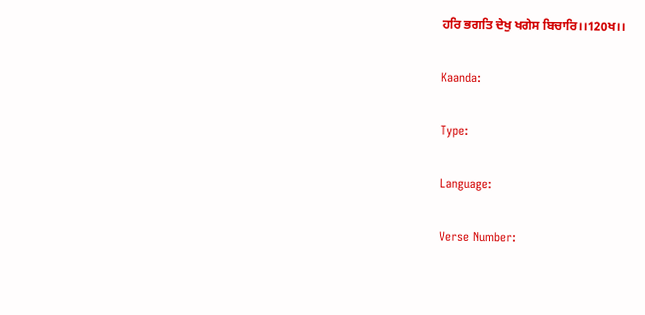ਹਰਿ ਭਗਤਿ ਦੇਖੁ ਖਗੇਸ ਬਿਚਾਰਿ।।120ਖ।।

Kaanda:

Type:

Language:

Verse Number: